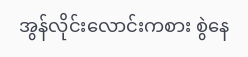အွန်လိုင်းလောင်းကစား စွဲနေ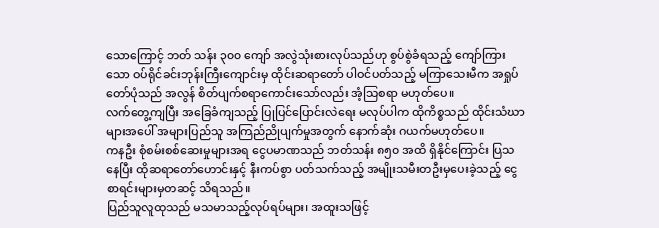သောကြောင့် ဘတ် သန်း ၃၀၀ ကျော် အလွဲသုံးစားလုပ်သည်ဟု စွပ်စွဲခံရသည့် ကျော်ကြားသော ဝပ်ရိုင်ခင်းဘုန်းကြီးကျောင်းမှ ထိုင်းဆရာတော် ပါဝင်ပတ်သည့် မကြာသေးမီက အရှုပ်တော်ပုံသည် အလွန် စိတ်ပျက်စရာကောင်းသော်လည်း အံ့သြစရာ မဟုတ်ပေ။
လက်တွေ့ကျပြီး အခြေခံကျသည့် ပြုပြင်ပြောင်းလဲရေး မလုပ်ပါက ထိုကိစ္စသည် ထိုင်းသံဃာများအပေါ် အများပြည်သူ အကြည်ညိုပျက်မှုအတွက် နောက်ဆုံး ဂယက်မဟုတ်ပေ။
ကနဦး စုံစမ်းစစ်ဆေးမှုများအရ ငွေပမာဏသည် ဘတ်သန်း ၈၅၀ အထိ ရှိနိုင်ကြောင်း ပြသနေပြီး ထိုဆရာတော်ဟောင်းနှင့် နီးကပ်စွာ ပတ်သက်သည့် အမျိုးသမီးတဦးမှပေးခဲ့သည့် ငွေစာရင်းများမှတဆင့် သိရသည်။
ပြည်သူလူထုသည် မသမာသည့်လုပ်ရပ်များ၊ အထူးသဖြင့်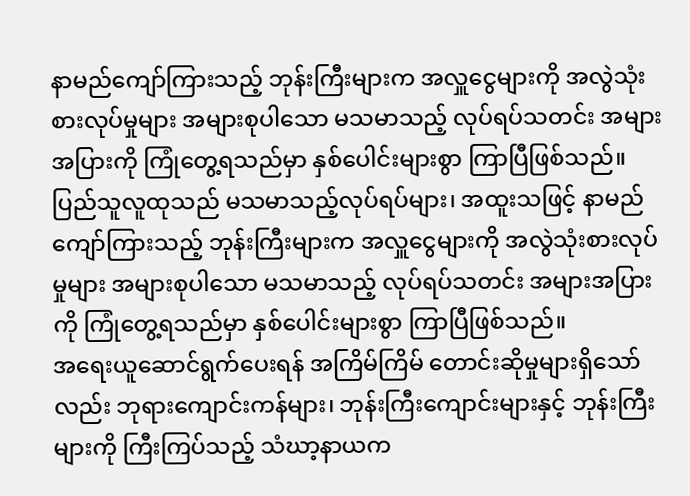နာမည်ကျော်ကြားသည့် ဘုန်းကြီးများက အလှူငွေများကို အလွဲသုံးစားလုပ်မှုများ အများစုပါသော မသမာသည့် လုပ်ရပ်သတင်း အများအပြားကို ကြုံတွေ့ရသည်မှာ နှစ်ပေါင်းများစွာ ကြာပြီဖြစ်သည်။
ပြည်သူလူထုသည် မသမာသည့်လုပ်ရပ်များ၊ အထူးသဖြင့် နာမည်ကျော်ကြားသည့် ဘုန်းကြီးများက အလှူငွေများကို အလွဲသုံးစားလုပ်မှုများ အများစုပါသော မသမာသည့် လုပ်ရပ်သတင်း အများအပြားကို ကြုံတွေ့ရသည်မှာ နှစ်ပေါင်းများစွာ ကြာပြီဖြစ်သည်။
အရေးယူဆောင်ရွက်ပေးရန် အကြိမ်ကြိမ် တောင်းဆိုမှုများရှိသော်လည်း ဘုရားကျောင်းကန်များ၊ ဘုန်းကြီးကျောင်းများနှင့် ဘုန်းကြီးများကို ကြီးကြပ်သည့် သံဃာ့နာယက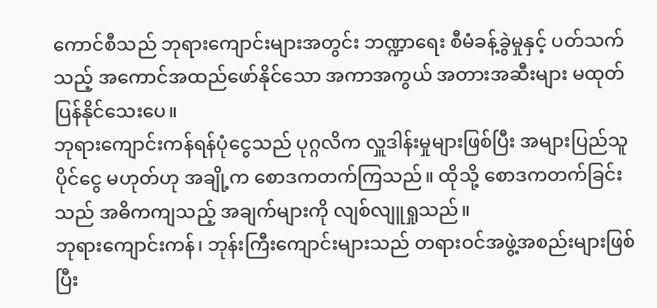ကောင်စီသည် ဘုရားကျောင်းများအတွင်း ဘဏ္ဍာရေး စီမံခန့်ခွဲမှုနှင့် ပတ်သက်သည့် အကောင်အထည်ဖော်နိုင်သော အကာအကွယ် အတားအဆီးများ မထုတ်ပြန်နိုင်သေးပေ။
ဘုရားကျောင်းကန်ရန်ပုံငွေသည် ပုဂ္ဂလိက လှူဒါန်းမှုများဖြစ်ပြီး အများပြည်သူပိုင်ငွေ မဟုတ်ဟု အချို့က စောဒကတက်ကြသည်။ ထိုသို့ စောဒကတက်ခြင်းသည် အဓိကကျသည့် အချက်များကို လျစ်လျူရှုသည်။
ဘုရားကျောင်းကန်၊ ဘုန်းကြီးကျောင်းများသည် တရားဝင်အဖွဲ့အစည်းများဖြစ်ပြီး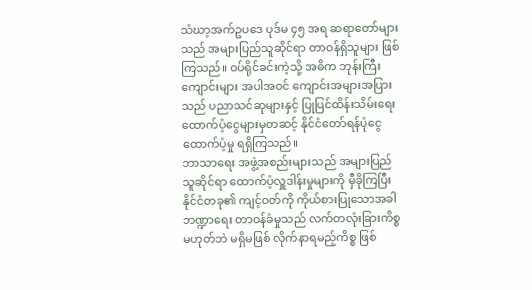သံဃာ့အက်ဥပဒေ ပုဒ်မ ၄၅ အရ ဆရာတော်များသည် အများပြည်သူဆိုင်ရာ တာဝန်ရှိသူများ ဖြစ်ကြသည်။ ဝပ်ရိုင်ခင်းကဲ့သို့ အဓိက ဘုန်းကြီးကျောင်းများ အပါအဝင် ကျောင်းအများအပြားသည် ပညာသင်ဆုများနှင့် ပြုပြင်ထိန်းသိမ်းရေး ထောက်ပံ့ငွေများမှတဆင့် နိုင်ငံတော်ရန်ပုံငွေ ထောက်ပံ့မှု ရရှိကြသည်။
ဘာသာရေး အဖွဲ့အစည်းများသည် အများပြည်သူဆိုင်ရာ ထောက်ပံ့လှူဒါန်းမှုများကို မှီခိုကြပြီး နိုင်ငံတခု၏ ကျင့်ဝတ်ကို ကိုယ်စားပြုသောအခါ ဘဏ္ဍာရေး တာဝန်ခံမှုသည် လက်တလုံးခြားကိစ္စ မဟုတ်ဘဲ မရှိမဖြစ် လိုက်နာရမည့်ကိစ္စ ဖြစ်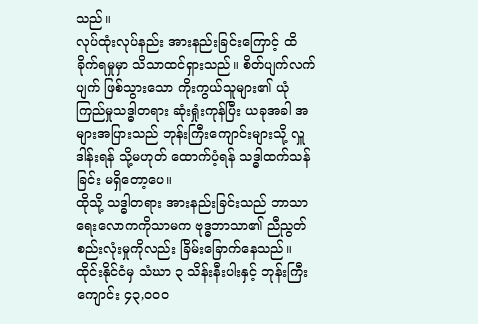သည်။
လုပ်ထုံးလုပ်နည်း အားနည်းခြင်းကြောင့် ထိခိုက်ရမှုမှာ သိသာထင်ရှားသည်။ စိတ်ပျက်လက်ပျက် ဖြစ်သွားသော ကိုးကွယ်သူများ၏ ယုံကြည်မှုသဒ္ဓါတရား ဆုံးရှုံးကုန်ပြီး ယခုအခါ အများအပြားသည် ဘုန်းကြီးကျောင်းများသို့ လှူဒါန်းရန် သို့မဟုတ် ထောက်ပံ့ရန် သဒ္ဓါထက်သန်ခြင်း မရှိတော့ပေ။
ထိုသို့ သဒ္ဓါတရား အားနည်းခြင်းသည် ဘာသာရေးလောကကိုသာမက ဗုဒ္ဓဘာသာ၏ ညီညွတ်စည်းလုံးမှုကိုလည်း ခြိမ်းခြောက်နေသည်။ ထိုင်းနိုင်ငံမှ သံဃာ ၃ သိန်းနီးပါးနှင့် ဘုန်းကြီးကျောင်း ၄၃,၀၀၀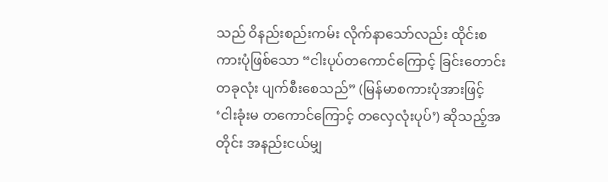သည် ဝိနည်းစည်းကမ်း လိုက်နာသော်လည်း ထိုင်းစကားပုံဖြစ်သော “ငါးပုပ်တကောင်ကြောင့် ခြင်းတောင်းတခုလုံး ပျက်စီးစေသည်” (မြန်မာစကားပုံအားဖြင့် ‘ငါးခုံးမ တကောင်ကြောင့် တလှေလုံးပုပ်’) ဆိုသည့်အတိုင်း အနည်းငယ်မျှ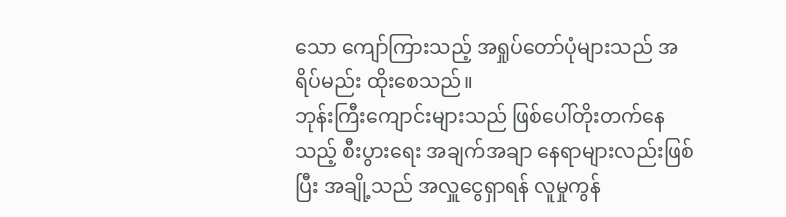သော ကျော်ကြားသည့် အရှုပ်တော်ပုံများသည် အရိပ်မည်း ထိုးစေသည်။
ဘုန်းကြီးကျောင်းများသည် ဖြစ်ပေါ်တိုးတက်နေသည့် စီးပွားရေး အချက်အချာ နေရာများလည်းဖြစ်ပြီး အချို့သည် အလှူငွေရှာရန် လူမှုကွန်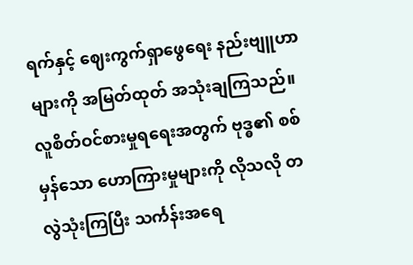ရက်နှင့် ဈေးကွက်ရှာဖွေရေး နည်းဗျူဟာများကို အမြတ်ထုတ် အသုံးချကြသည်။ လူစိတ်ဝင်စားမှုရရေးအတွက် ဗုဒ္ဓ၏ စစ်မှန်သော ဟောကြားမှုများကို လိုသလို တလွဲသုံးကြပြီး သင်္ကန်းအရေ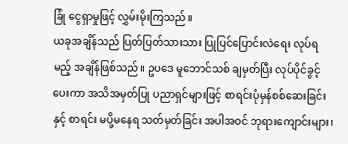ခြုံ ငွေရှာမှုဖြင့် လွှမ်းမိုးကြသည်။
ယခုအချိန်သည် ပြတ်ပြတ်သားသား ပြုပြင်ပြောင်းလဲရေး လုပ်ရမည့် အချိန်ဖြစ်သည်။ ဥပဒေ မူဘောင်သစ် ချမှတ်ပြီး လုပ်ပိုင်ခွင့်ပေးကာ အသိအမှတ်ပြု ပညာရှင်များဖြင့် စာရင်းပုံမှန်စစ်ဆေးခြင်းနှင့် စာရင်း မပို့မနေရ သတ်မှတ်ခြင်း အပါအဝင် ဘုရားကျောင်းများ၊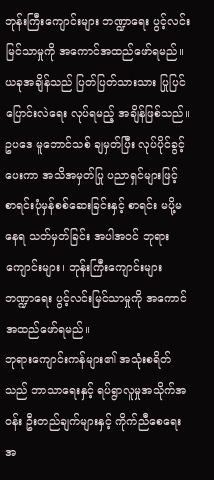ဘုန်းကြီးကျောင်းများ ဘဏ္ဍာရေး ပွင့်လင်းမြင်သာမှုကို အကောင်အထည်ဖော်ရမည်။
ယခုအချိန်သည် ပြတ်ပြတ်သားသား ပြုပြင်ပြောင်းလဲရေး လုပ်ရမည့် အချိန်ဖြစ်သည်။ ဥပဒေ မူဘောင်သစ် ချမှတ်ပြီး လုပ်ပိုင်ခွင့်ပေးကာ အသိအမှတ်ပြု ပညာရှင်များဖြင့် စာရင်းပုံမှန်စစ်ဆေးခြင်းနှင့် စာရင်း မပို့မနေရ သတ်မှတ်ခြင်း အပါအဝင် ဘုရားကျောင်းများ၊ ဘုန်းကြီးကျောင်းများ ဘဏ္ဍာရေး ပွင့်လင်းမြင်သာမှုကို အကောင်အထည်ဖော်ရမည်။
ဘုရားကျောင်းကန်များ၏ အသုံးစရိတ်သည် ဘာသာရေးနှင့် ရပ်ရွာလူမှုအသိုက်အဝန်း ဦးတည်ချက်များနှင့် ကိုက်ညီစေရေးအ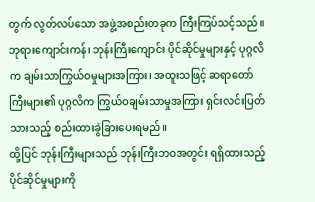တွက် လွတ်လပ်သော အဖွဲ့အစည်းတခုက ကြီးကြပ်သင့်သည်။ ဘုရားကျောင်းကန်၊ ဘုန်းကြီးကျောင်း ပိုင်ဆိုင်မှုများနှင့် ပုဂ္ဂလိက ချမ်းသာကြွယ်ဝမှုများအကြား၊ အထူးသဖြင့် ဆရာတော်ကြီးများ၏ ပုဂ္ဂလိက ကြွယ်ဝချမ်းသာမှုအကြား ရှင်းလင်းပြတ်သားသည့် စည်းထားခွဲခြားပေးရမည်။
ထို့ပြင် ဘုန်းကြီးများသည် ဘုန်းကြီးဘဝအတွင်း ရရှိထားသည့် ပိုင်ဆိုင်မှုများကို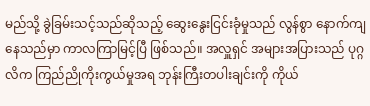မည်သို့ ခွဲခြမ်းသင့်သည်ဆိုသည့် ဆွေးနွေးငြင်းခုံမှုသည် လွန်စွာ နောက်ကျနေသည်မှာ ကာလကြာမြင့်ပြီ ဖြစ်သည်။ အလှူရှင် အများအပြားသည် ပုဂ္ဂလိက ကြည်ညိုကိုးကွယ်မှုအရ ဘုန်းကြီးတပါးချင်းကို ကိုယ်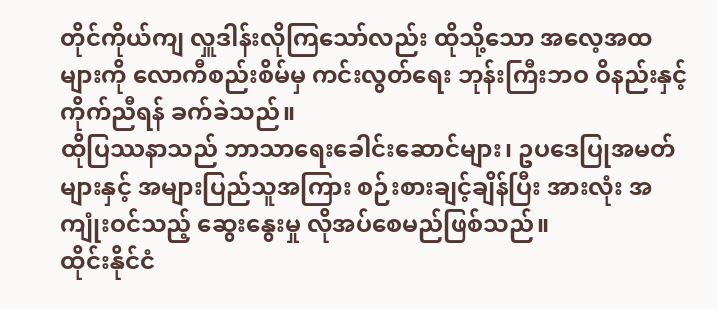တိုင်ကိုယ်ကျ လှူဒါန်းလိုကြသော်လည်း ထိုသို့သော အလေ့အထများကို လောကီစည်းစိမ်မှ ကင်းလွတ်ရေး ဘုန်းကြီးဘဝ ဝိနည်းနှင့် ကိုက်ညီရန် ခက်ခဲသည်။
ထိုပြဿနာသည် ဘာသာရေးခေါင်းဆောင်များ၊ ဥပဒေပြုအမတ်များနှင့် အများပြည်သူအကြား စဉ်းစားချင့်ချိန်ပြီး အားလုံး အကျုံးဝင်သည့် ဆွေးနွေးမှု လိုအပ်စေမည်ဖြစ်သည်။
ထိုင်းနိုင်ငံ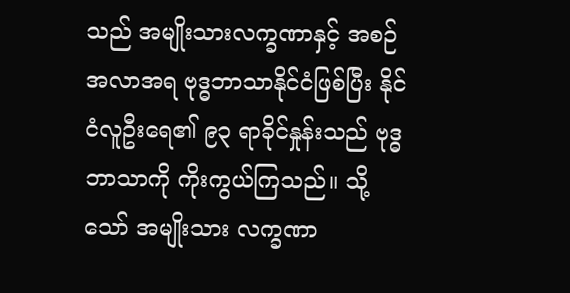သည် အမျိုးသားလက္ခဏာနှင့် အစဉ်အလာအရ ဗုဒ္ဓဘာသာနိုင်ငံဖြစ်ပြီး နိုင်ငံလူဦးရေ၏ ၉၃ ရာခိုင်နှုန်းသည် ဗုဒ္ဓဘာသာကို ကိုးကွယ်ကြသည်။ သို့သော် အမျိုးသား လက္ခဏာ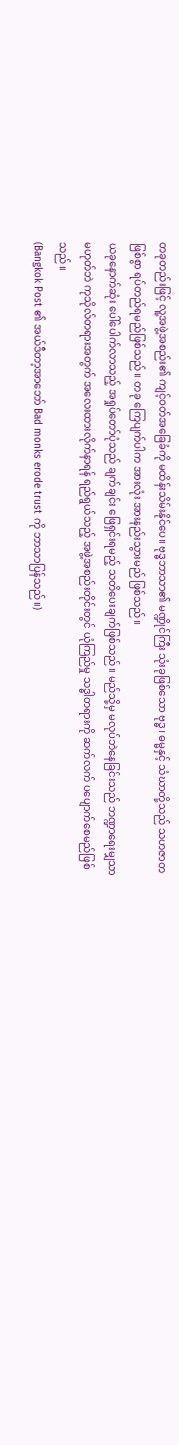တခုတည်းဖြင့် လူ့အဖွဲ့အစည်း၏ ကျင့်ဝတ်အခြေခံကို မထိန်းသိမ်းနိုင်ပေ။ ဗုဒ္ဓဘာသာ၏ မဏ္ဍိုင်ကြီး သုံးခုဖြစ်သော ဗုဒ္ဓ၊ ဓမ္မနှင့် သံဃာတို့သည် သဟဇာတဖြစ်စွာ ရပ်တည်ရမည်ဖြစ်သည်။ တခု ကြေပျက်ပါက အားလုံး အားနည်းသွားမည် ဖြစ်သည်။
ယခုနောက်ဆုံး ပေါ်ပေါက်လာသည့် အရှုပ်တော်ပုံသည် ချက်ချင်း ဖြေရှင်းရမည့် သတိပေးချက်ဖြစ်သည်။ မည်သို့မှ မလုပ်ဘဲနေခြင်းသည် ဘဏ္ဍာရေးမျှသာ မဟုတ်ဘဲ ကုသိုလ်တရားအတွက် အလေးထားလိုက်နာရန် ရည်ရွယ်သည့် အဖွဲ့အစည်းတိုင်းတွင် ယုံကြည်မှု သဒ္ဓါတရားကို ဆက်လက် ပပျောက်စေမည်ဖြစ်သည်။
(Bangkok Post ၏ အယ်ဒီတာ့အာဘော် Bad monks erode trust ကို ဘာသာပြန်သည်။)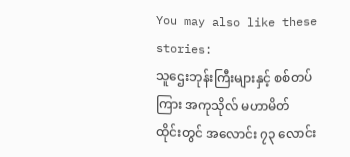You may also like these stories:
သူဌေးဘုန်းကြီးများနှင့် စစ်တပ်ကြား အကုသိုလ် မဟာမိတ်
ထိုင်းတွင် အလောင်း ၇၃ လောင်း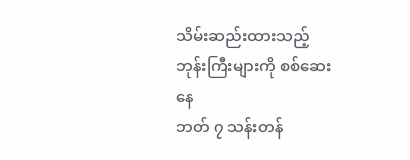သိမ်းဆည်းထားသည့် ဘုန်းကြီးများကို စစ်ဆေးနေ
ဘတ် ၇ သန်းတန်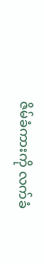ဇိမ်ခံကားကို လက်ခံ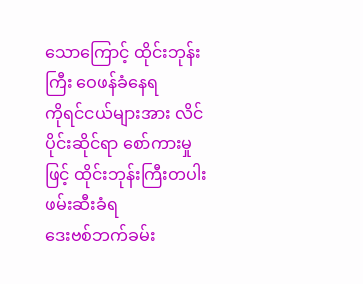သောကြောင့် ထိုင်းဘုန်းကြီး ဝေဖန်ခံနေရ
ကိုရင်ငယ်များအား လိင်ပိုင်းဆိုင်ရာ စော်ကားမှုဖြင့် ထိုင်းဘုန်းကြီးတပါး ဖမ်းဆီးခံရ
ဒေးဗစ်ဘက်ခမ်း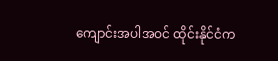ကျောင်းအပါအဝင် ထိုင်းနိုင်ငံက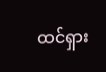ထင်ရှား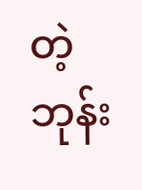တဲ့ ဘုန်း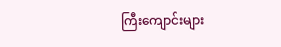ကြီးကျောင်းများ